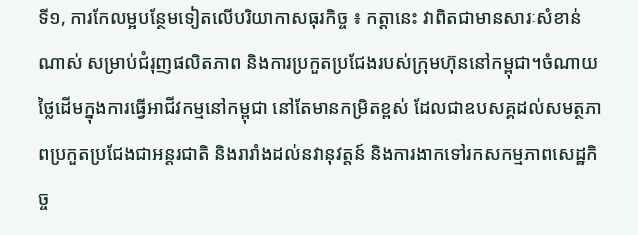ទី១, ការកែលម្អបន្ថែមទៀតលើបរិយាកាសធុរកិច្ច ៖ កត្តានេះ វាពិតជាមានសារៈសំខាន់ណាស់ សម្រាប់ជំរុញផលិតភាព និងការប្រកួតប្រជែងរបស់ក្រុមហ៊ុននៅកម្ពុជា។ចំណាយថ្លៃដើមក្នុងការធ្វើអាជីវកម្មនៅកម្ពុជា នៅតែមានកម្រិតខ្ពស់ ដែលជាឧបសគ្គដល់សមត្ថភាពប្រកួតប្រជែងជាអន្តរជាតិ និងរារាំងដល់នវានុវត្តន៍ និងការងាកទៅរកសកម្មភាពសេដ្ឋកិច្ច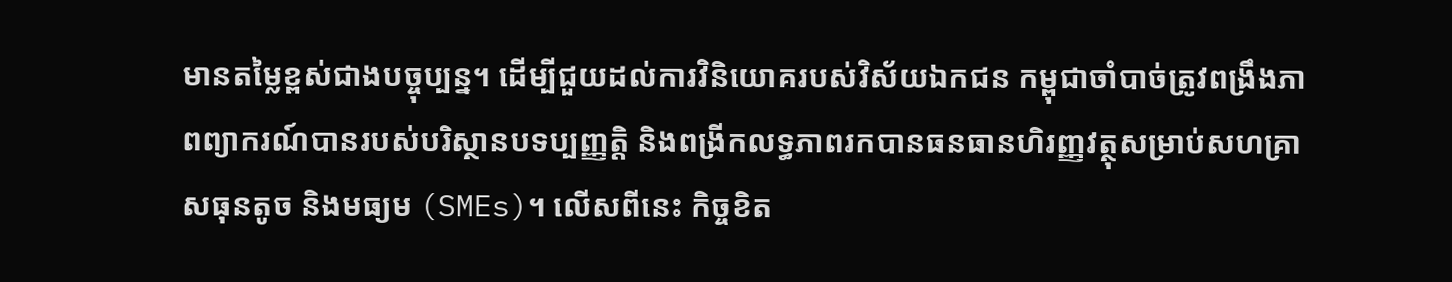មានតម្លៃខ្ពស់ជាងបច្ចុប្បន្ន។ ដើម្បីជួយដល់ការវិនិយោគរបស់វិស័យឯកជន កម្ពុជាចាំបាច់ត្រូវពង្រឹងភាពព្យាករណ៍បានរបស់បរិស្ថានបទប្បញ្ញត្តិ និងពង្រីកលទ្ធភាពរកបានធនធានហិរញ្ញវត្ថុសម្រាប់សហគ្រាសធុនតូច និងមធ្យម (SMEs)។ លើសពីនេះ កិច្ចខិត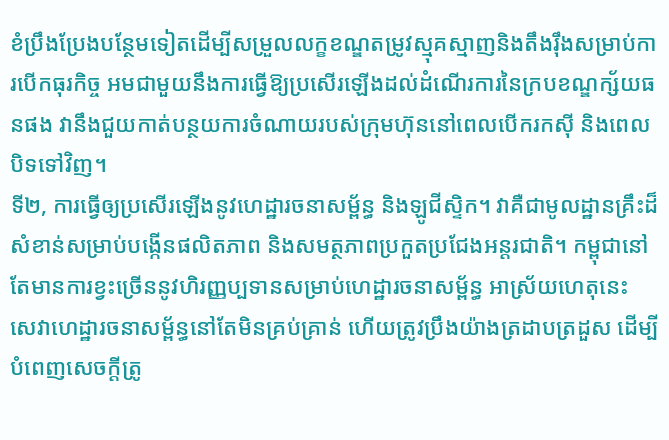ខំប្រឹងប្រែងបន្ថែមទៀតដើម្បីសម្រួលលក្ខខណ្ឌតម្រូវស្មុគស្មាញនិងតឹងរ៉ឹងសម្រាប់ការបើកធុរកិច្ច អមជាមួយនឹងការធ្វើឱ្យប្រសើរឡើងដល់ដំណើរការនៃក្របខណ្ឌក្ស័យធនផង វានឹងជួយកាត់បន្ថយការចំណាយរបស់ក្រុមហ៊ុននៅពេលបើករកស៊ី និងពេលបិទទៅវិញ។
ទី២, ការធ្វើឲ្យប្រសើរឡើងនូវហេដ្ឋារចនាសម្ព័ន្ធ និងឡូជីស្ទិក។ វាគឺជាមូលដ្ឋានគ្រឹះដ៏សំខាន់សម្រាប់បង្កើនផលិតភាព និងសមត្ថភាពប្រកួតប្រជែងអន្តរជាតិ។ កម្ពុជានៅតែមានការខ្វះច្រើននូវហិរញ្ញប្បទានសម្រាប់ហេដ្ឋារចនាសម្ព័ន្ធ អាស្រ័យហេតុនេះ សេវាហេដ្ឋារចនាសម្ព័ន្ធនៅតែមិនគ្រប់គ្រាន់ ហើយត្រូវប្រឹងយ៉ាងត្រដាបត្រដួស ដើម្បីបំពេញសេចក្តីត្រូ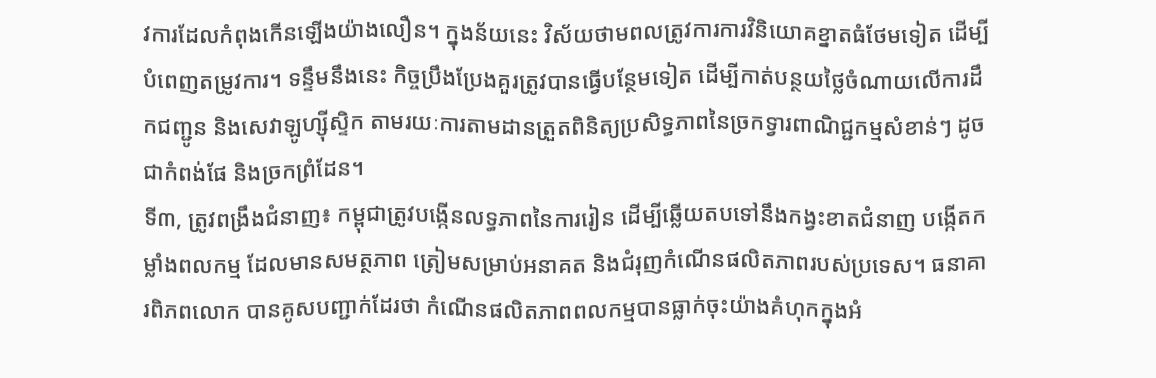វការដែលកំពុងកើនឡើងយ៉ាងលឿន។ ក្នុងន័យនេះ វិស័យថាមពលត្រូវការការវិនិយោគខ្នាតធំថែមទៀត ដើម្បីបំពេញតម្រូវការ។ ទន្ទឹមនឹងនេះ កិច្ចប្រឹងប្រែងគួរត្រូវបានធ្វើបន្ថែមទៀត ដើម្បីកាត់បន្ថយថ្លៃចំណាយលើការដឹកជញ្ជូន និងសេវាឡូហ្ស៊ីស្ទិក តាមរយៈការតាមដានត្រួតពិនិត្យប្រសិទ្ធភាពនៃច្រកទ្វារពាណិជ្ជកម្មសំខាន់ៗ ដូចជាកំពង់ផែ និងច្រកព្រំដែន។
ទី៣, ត្រូវពង្រឹងជំនាញ៖ កម្ពុជាត្រូវបង្កើនលទ្ធភាពនៃការរៀន ដើម្បីឆ្លើយតបទៅនឹងកង្វះខាតជំនាញ បង្កើតកម្លាំងពលកម្ម ដែលមានសមត្ថភាព ត្រៀមសម្រាប់អនាគត និងជំរុញកំណើនផលិតភាពរបស់ប្រទេស។ ធនាគារពិភពលោក បានគូសបញ្ជាក់ដែរថា កំណើនផលិតភាពពលកម្មបានធ្លាក់ចុះយ៉ាងគំហុកក្នុងអំ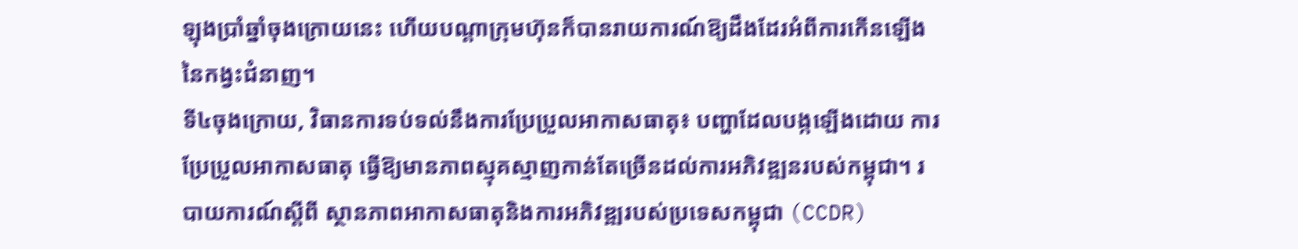ឡុងប្រាំឆ្នាំចុងក្រោយនេះ ហើយបណ្តាក្រុមហ៊ុនក៏បានរាយការណ៍ឱ្យដឹងដែរអំពីការកើនឡើងនៃកង្វះជំនាញ។
ទី៤ចុងក្រោយ, វិធានការទប់ទល់នឹងការប្រែប្រួលអាកាសធាតុ៖ បញ្ហាដែលបង្កឡើងដោយ ការប្រែប្រួលអាកាសធាតុ ធ្វើឱ្យមានភាពស្មុគស្មាញកាន់តែច្រើនដល់ការអភិវឌ្ឍនរបស់កម្ពុជា។ របាយការណ៍ស្តីពី ស្ថានភាពអាកាសធាតុនិងការអភិវឌ្ឍរបស់ប្រទេសកម្ពុជា (CCDR)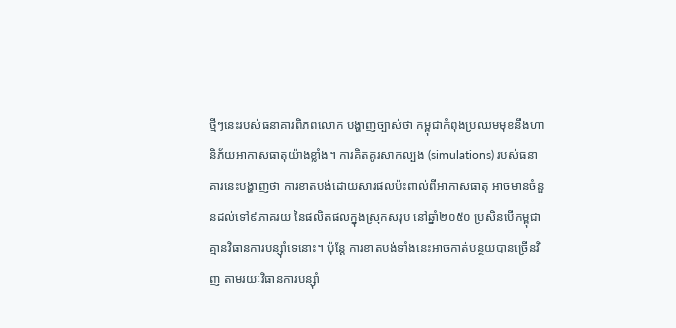ថ្មីៗនេះរបស់ធនាគារពិភពលោក បង្ហាញច្បាស់ថា កម្ពុជាកំពុងប្រឈមមុខនឹងហានិភ័យអាកាសធាតុយ៉ាងខ្លាំង។ ការគិតគូរសាកល្បង (simulations) របស់ធនាគារនេះបង្ហាញថា ការខាតបង់ដោយសារផលប៉ះពាល់ពីអាកាសធាតុ អាចមានចំនួនដល់ទៅ៩ភាគរយ នៃផលិតផលក្នុងស្រុកសរុប នៅឆ្នាំ២០៥០ ប្រសិនបើកម្ពុជាគ្មានវិធានការបន្ស៊ាំទេនោះ។ ប៉ុន្តែ ការខាតបង់ទាំងនេះអាចកាត់បន្ថយបានច្រើនវិញ តាមរយៈវិធានការបន្ស៊ាំ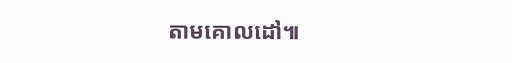តាមគោលដៅ៕